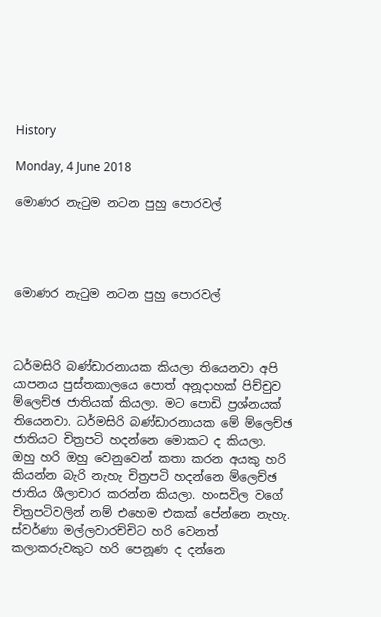History

Monday, 4 June 2018

මොණර නැටුම නටන පුහු පොරවල්




මොණර නැටුම නටන පුහු පොරවල්



ධර්මසිරි බණ්ඩාරනායක කියලා තියෙනවා අපි යාපනය පුස්තකාලයෙ පොත් අනූදාහක් පිච්චුව ම්ලෙච්ඡ ජාතියක් කියලා. මට පොඩි ප්‍රශ්නයක් තියෙනවා. ධර්මසිරි බණ්ඩාරනායක මේ ම්ලෙච්ඡ ජාතියට චිත්‍රපටි හදන්නෙ මොකට ද කියලා. ඔහු හරි ඔහු වෙනුවෙන් කතා කරන අයකු හරි කියන්න බැරි නැහැ චිත්‍රපටි හදන්නෙ ම්ලෙච්ඡ ජාතිය ශීලාචාර කරන්න කියලා. හංසවිල වගේ චිත්‍රපටිවලින් නම් එහෙම එකක් පේන්නෙ නැහැ. ස්වර්ණා මල්ලවාරච්චිට හරි වෙනත් කලාකරුවකුට හරි පෙනූණ ද දන්නෙ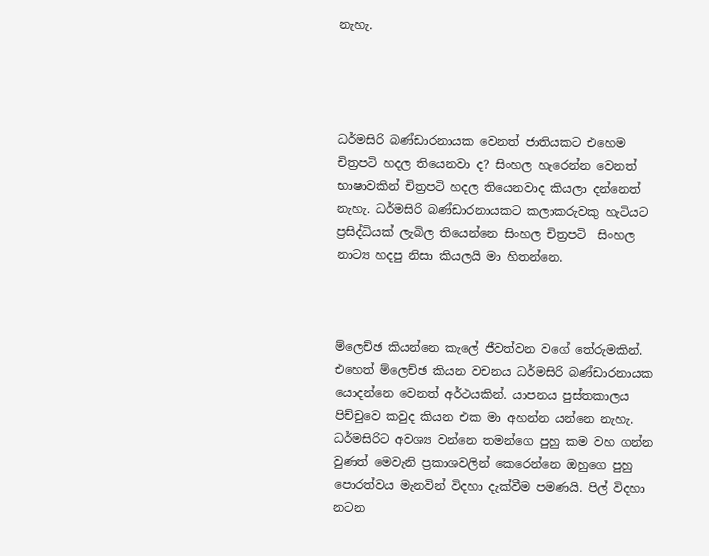නැහැ.




ධර්මසිරි බණ්ඩාරනායක වෙනත් ජාතියකට එහෙම චිත්‍රපටි හදල තියෙනවා ද? සිංහල හැරෙන්න වෙනත් භාෂාවකින් චිත්‍රපටි හදල තියෙනවාද කියලා දන්නෙත් නැහැ. ධර්මසිරි බණ්ඩාරනායකට කලාකරුවකු හැටියට ප්‍රසිද්ධියක් ලැබිල තියෙන්නෙ සිංහල චිත්‍රපටි  සිංහල නාට්‍ය හදපු නිසා කියලයි මා හිතන්නෙ.



ම්ලෙච්ඡ කියන්නෙ කැලේ ජීවත්වන වගේ තේරුමකින්. එහෙත් ම්ලෙච්ඡ කියන වචනය ධර්මසිරි බණ්ඩාරනායක යොදන්නෙ වෙනත් අර්ථයකින්. යාපනය පුස්තකාලය පිච්චුවෙ කවුද කියන එක මා අහන්න යන්නෙ නැහැ. ධර්මසිරිට අවශ්‍ය වන්නෙ තමන්ගෙ පුහු කම වහ ගන්න වුණත් මෙවැනි ප්‍රකාශවලින් කෙරෙන්නෙ ඔහුගෙ පුහු පොරත්වය මැනවින් විදහා දැක්වීම පමණයි. පිල් විදහා නටන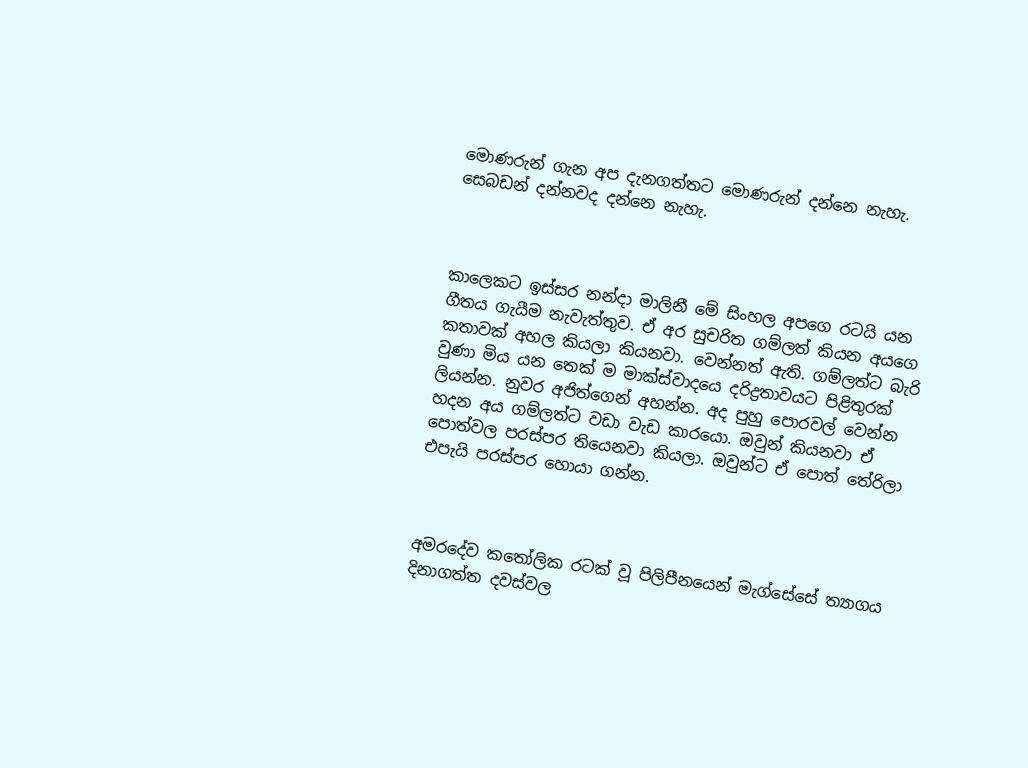මොණරුන් ගැන අප දැනගත්තට මොණරුන් දන්නෙ නැහැ. සෙබඩන් දන්නවද දන්නෙ නැහැ.



කාලෙකට ඉස්සර නන්දා මාලිනී මේ සිංහල අපගෙ රටයි යන ගීතය ගැයීම නැවැත්තුව. ඒ අර සුචරිත ගම්ලත් කියන අයගෙ කතාවක් අහල කියලා කියනවා. වෙන්නත් ඇති. ගම්ලත්ට බැරි වුණා මිය යන තෙක් ම මාක්ස්වාදයෙ දරිද්‍රතාවයට පිළිතුරක් ලියන්න. නුවර අජිත්ගෙන් අහන්න. අද පුහු පොරවල් වෙන්න හදන අය ගම්ලත්ට වඩා වැඩ කාරයො. ඔවුන් කියනවා ඒ පොත්වල පරස්පර තියෙනවා කියලා. ඔවුන්ට ඒ පොත් තේරිලා එපැයි පරස්පර හොයා ගන්න.



අමරදේව කතෝලික රටක් වූ පිලිපීනයෙන් මැග්සේසේ ත්‍යාගය දිනාගත්ත දවස්වල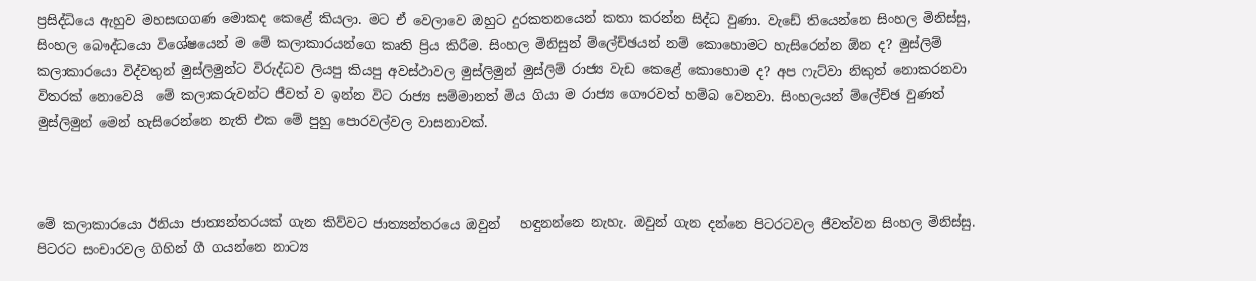ප්‍රසිද්ධියෙ ඇහුව මහසඟගණ මොකද කෙළේ කියලා. මට ඒ වෙලාවෙ ඔහුට දුරකතනයෙන් කතා කරන්න සිද්ධ වුණා. වැඩේ තියෙන්නෙ සිංහල මිනිස්සු, සිංහල බෞද්ධයො විශේෂයෙන් ම මේ කලාකාරයන්ගෙ කෘති ප්‍රිය කිරීම. සිංහල මිනිසුන් ම්ලේච්ඡයන් නම් කොහොමට හැසිරෙන්න ඕන ද? මුස්ලිම් කලාකාරයො විද්වතුන් මුස්ලිමුන්ට විරුද්ධව ලියපු කියපු අවස්ථාවල මුස්ලිමුන් මුස්ලිම් රාජ්‍ය වැඩ කෙළේ කොහොම ද? අප ෆැට්වා නිකුත් නොකරනවා විතරක් නොවෙයි  මේ කලාකරුවන්ට ජීවත් ව ඉන්න විට රාජ්‍ය සම්මානත් මිය ගියා ම රාජ්‍ය ගෞරවත් හම්බ වෙනවා. සිංහලයන් ම්ලේච්ඡ වුණත් මුස්ලිමුන් මෙන් හැසිරෙන්නෙ නැති එක මේ පුහු පොරවල්වල වාසනාවක්.



මේ කලාකාරයො ඊනියා ජාත්‍යන්තරයක් ගැන කිව්වට ජාත්‍යන්තරයෙ ඔවුන්   හඳුනන්නෙ නැහැ. ඔවුන් ගැන දන්නෙ පිටරටවල ජීවත්වන සිංහල මිනිස්සු. පිටරට සංචාරවල ගිහින් ගී ගයන්නෙ නාට්‍ය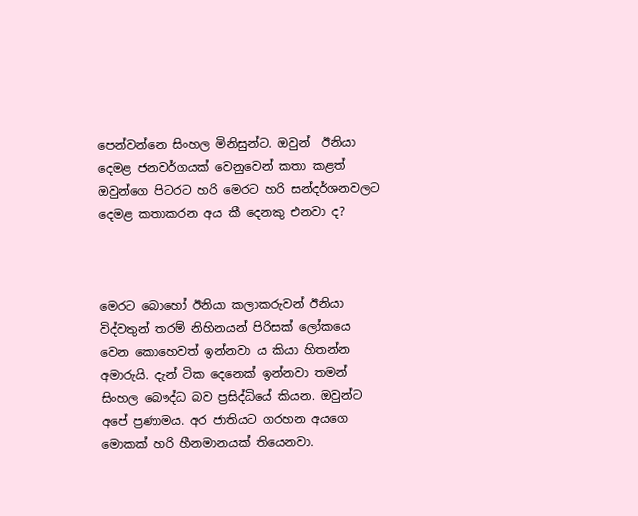පෙන්වන්නෙ සිංහල මිනිසුන්ට. ඔවුන්  ඊනියා දෙමළ ජනවර්ගයක් වෙනුවෙන් කතා කළත් ඔවුන්ගෙ පිටරට හරි මෙරට හරි සන්දර්ශනවලට දෙමළ කතාකරන අය කී දෙනකු එනවා ද?



මෙරට බොහෝ ඊනියා කලාකරුවන් ඊනියා විද්වතුන් තරම් නිහිනයන් පිරිසක් ලෝකයෙ වෙන කොහෙවත් ඉන්නවා ය කියා හිතන්න අමාරුයි. දැන් ටික දෙනෙක් ඉන්නවා තමන් සිංහල බෞද්ධ බව ප්‍රසිද්ධියේ කියන. ඔවුන්ට අපේ ප්‍රණාමය. අර ජාතියට ගරහන අයගෙ මොකක් හරි හීනමානයක් තියෙනවා.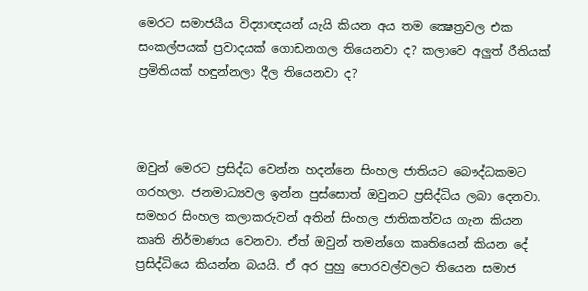මෙරට සමාජයීය විද්‍යාඥයන් යැයි කියන අය තම ක්‍ෂෙත්‍රවල එක සංකල්පයක් ප්‍රවාදයක් ගොඩනගල තියෙනවා ද? කලාවෙ අලුත් රීතියක් ප්‍රමිතියක් හඳුන්නලා දීල තියෙනවා ද?



ඔවුන් මෙරට ප්‍රසිද්ධ වෙන්න හදන්නෙ සිංහල ජාතියට බෞද්ධකමට ගරහලා. ජනමාධ්‍යවල ඉන්න පුස්සොත් ඔවුනට ප්‍රසිද්ධිය ලබා දෙනවා. සමහර සිංහල කලාකරුවන් අතින් සිංහල ජාතිකත්වය ගැන කියන කෘති නිර්මාණය වෙනවා. ඒත් ඔවුන් තමන්ගෙ කෘතියෙන් කියන දේ ප්‍රසිද්ධියෙ කියන්න බයයි. ඒ අර පුහු පොරවල්වලට තියෙන සමාජ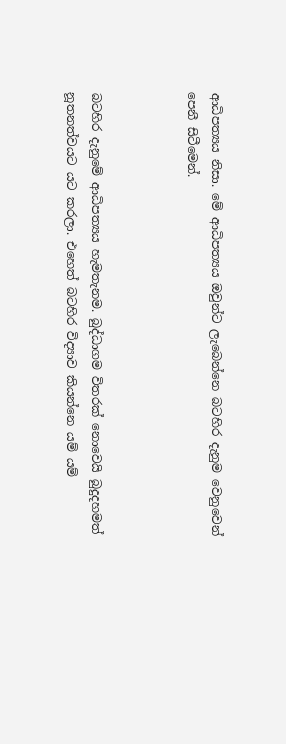ආධිපත්‍යය නිසා. මේ ආධිපත්‍යය ඔවුන්ට ලැබෙන්නෙ බටහිර දැනුම වෙනුවෙන් පෙනී සිටීමෙන්.



බටහිර දැනුමේ ආධිපත්‍යය හැමතැනම. බුද්ධාගම විතරක් නොවෙයි බුදුදහමත් නූතනත්වයට යට කරලා. එහෙත් බටහිර විද්‍යාව කියන්නෙ යම් යම්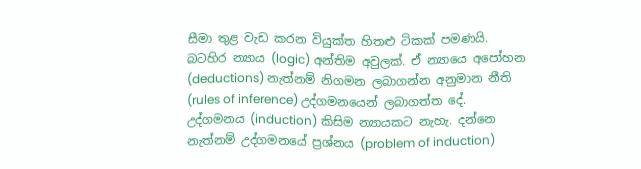සීමා තුළ වැඩ කරන වියුක්ත හිතළු ටිකක් පමණයි. බටහිර න්‍යාය (logic) අන්තිම අවුලක්. ඒ න්‍යායෙ අපෝහන (deductions) නැත්නම් නිගමන ලබාගන්න අනුමාන නීති (rules of inference) උද්ගමනයෙන් ලබාගත්ත දේ. උද්ගමනය (induction) කිසිම න්‍යායකට නැහැ. දන්නෙ නැත්නම් උද්ගමනයේ ප්‍රශ්නය (problem of induction)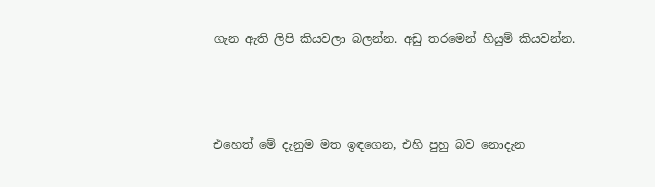ගැන ඇති ලිපි කියවලා බලන්න. අඩු තරමෙන් හියුම් කියවන්න.



එහෙත් මේ දැනුම මත ඉඳගෙන, එහි පුහු බව නොදැන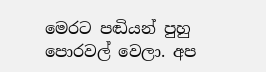මෙරට පඬියන් පුහු පොරවල් වෙලා. අප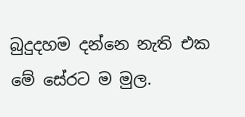බුදුදහම දන්නෙ නැති එක මේ සේරට ම මුල.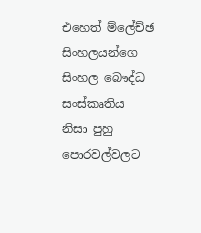එහෙත් ම්ලේච්ඡ සිංහලයන්ගෙ සිංහල බෞද්ධ සංස්කෘතිය නිසා පුහු පොරවල්වලට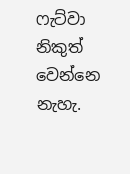ෆැට්වා නිකුත් වෙන්නෙ නැහැ.